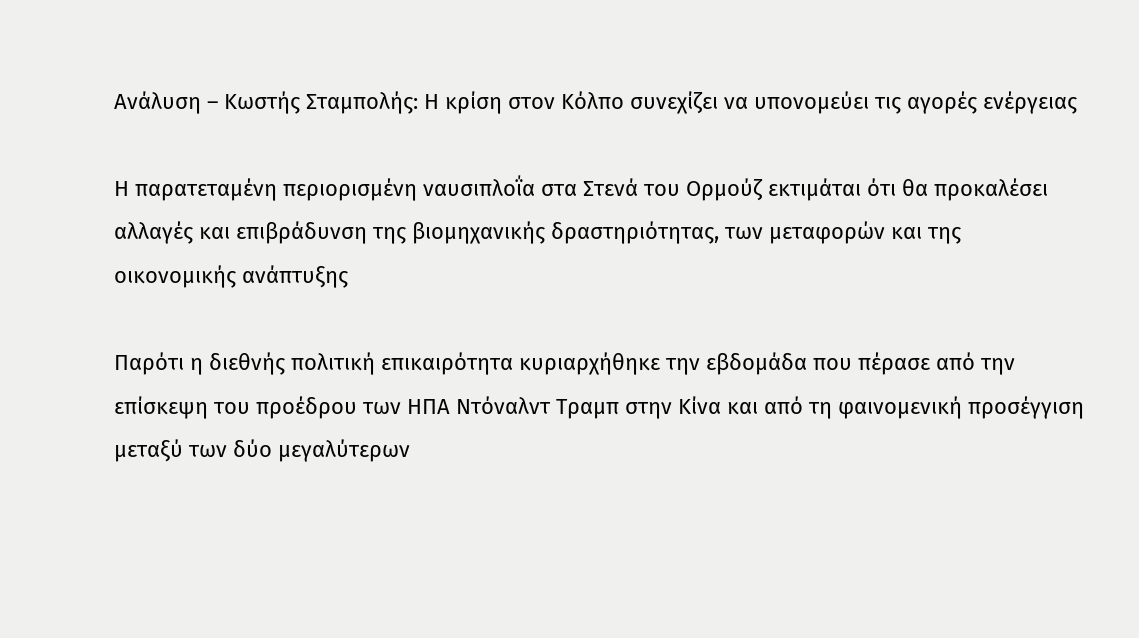Ανάλυση – Κωστής Σταμπολής: Η κρίση στον Κόλπο συνεχίζει να υπονομεύει τις αγορές ενέργειας

Η παρατεταμένη περιορισμένη ναυσιπλοΐα στα Στενά του Ορμούζ εκτιμάται ότι θα προκαλέσει αλλαγές και επιβράδυνση της βιομηχανικής δραστηριότητας, των μεταφορών και της οικονομικής ανάπτυξης

Παρότι η διεθνής πολιτική επικαιρότητα κυριαρχήθηκε την εβδομάδα που πέρασε από την επίσκεψη του προέδρου των ΗΠΑ Ντόναλντ Τραμπ στην Κίνα και από τη φαινομενική προσέγγιση μεταξύ των δύο μεγαλύτερων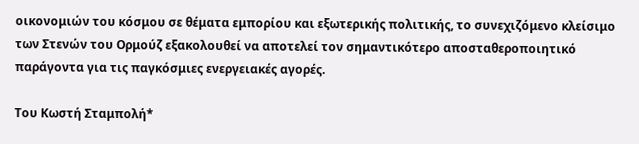οικονομιών του κόσμου σε θέματα εμπορίου και εξωτερικής πολιτικής, το συνεχιζόμενο κλείσιμο των Στενών του Ορμούζ εξακολουθεί να αποτελεί τον σημαντικότερο αποσταθεροποιητικό παράγοντα για τις παγκόσμιες ενεργειακές αγορές.

Του Κωστή Σταμπολή*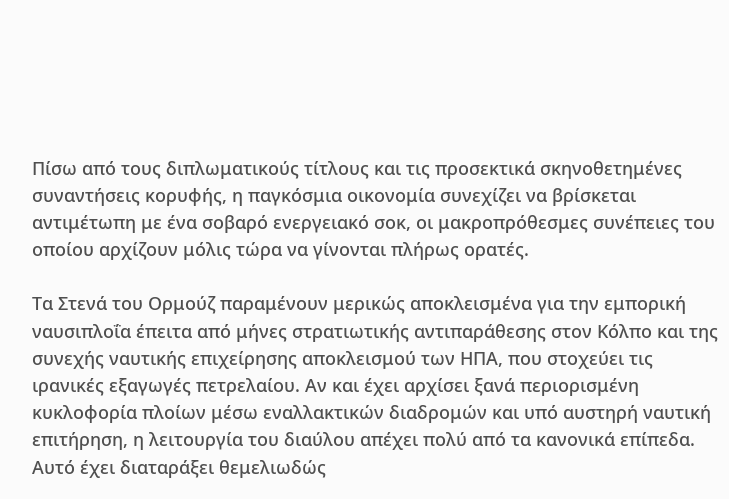Πίσω από τους διπλωματικούς τίτλους και τις προσεκτικά σκηνοθετημένες συναντήσεις κορυφής, η παγκόσμια οικονομία συνεχίζει να βρίσκεται αντιμέτωπη με ένα σοβαρό ενεργειακό σοκ, οι μακροπρόθεσμες συνέπειες του οποίου αρχίζουν μόλις τώρα να γίνονται πλήρως ορατές.

Τα Στενά του Ορμούζ παραμένουν μερικώς αποκλεισμένα για την εμπορική ναυσιπλοΐα έπειτα από μήνες στρατιωτικής αντιπαράθεσης στον Κόλπο και της συνεχής ναυτικής επιχείρησης αποκλεισμού των ΗΠΑ, που στοχεύει τις ιρανικές εξαγωγές πετρελαίου. Αν και έχει αρχίσει ξανά περιορισμένη κυκλοφορία πλοίων μέσω εναλλακτικών διαδρομών και υπό αυστηρή ναυτική επιτήρηση, η λειτουργία του διαύλου απέχει πολύ από τα κανονικά επίπεδα. Αυτό έχει διαταράξει θεμελιωδώς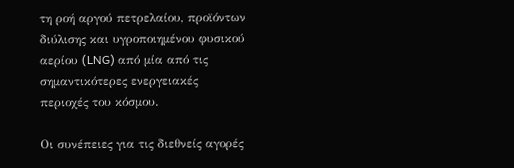τη ροή αργού πετρελαίου, προϊόντων διύλισης και υγροποιημένου φυσικού αερίου (LNG) από μία από τις σημαντικότερες ενεργειακές περιοχές του κόσμου.

Οι συνέπειες για τις διεθνείς αγορές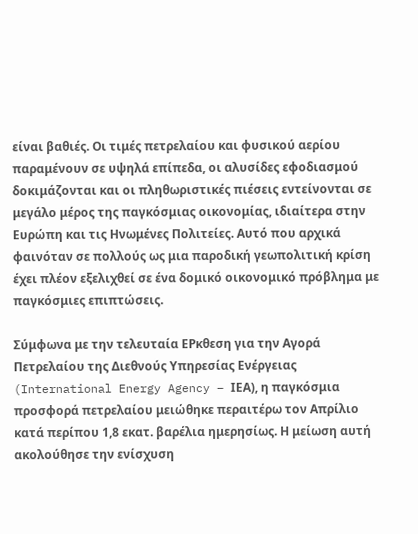είναι βαθιές. Οι τιμές πετρελαίου και φυσικού αερίου παραμένουν σε υψηλά επίπεδα, οι αλυσίδες εφοδιασμού δοκιμάζονται και οι πληθωριστικές πιέσεις εντείνονται σε μεγάλο μέρος της παγκόσμιας οικονομίας, ιδιαίτερα στην Ευρώπη και τις Ηνωμένες Πολιτείες. Αυτό που αρχικά φαινόταν σε πολλούς ως μια παροδική γεωπολιτική κρίση έχει πλέον εξελιχθεί σε ένα δομικό οικονομικό πρόβλημα με παγκόσμιες επιπτώσεις.

Σύμφωνα με την τελευταία ΕΡκθεση για την Αγορά Πετρελαίου της Διεθνούς Υπηρεσίας Ενέργειας (International Energy Agency – ΙΕΑ), η παγκόσμια προσφορά πετρελαίου μειώθηκε περαιτέρω τον Απρίλιο κατά περίπου 1,8 εκατ. βαρέλια ημερησίως. Η μείωση αυτή ακολούθησε την ενίσχυση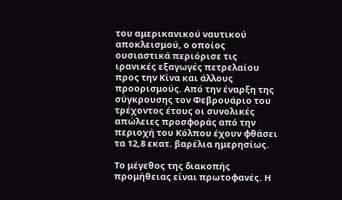του αμερικανικού ναυτικού αποκλεισμού, ο οποίος ουσιαστικά περιόρισε τις ιρανικές εξαγωγές πετρελαίου προς την Κίνα και άλλους προορισμούς. Από την έναρξη της σύγκρουσης τον Φεβρουάριο του τρέχοντος έτους οι συνολικές απώλειες προσφοράς από την περιοχή του Κόλπου έχουν φθάσει τα 12,8 εκατ. βαρέλια ημερησίως.

Το μέγεθος της διακοπής προμήθειας είναι πρωτοφανές. Η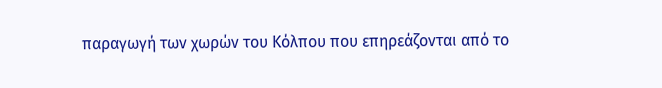παραγωγή των χωρών του Κόλπου που επηρεάζονται από το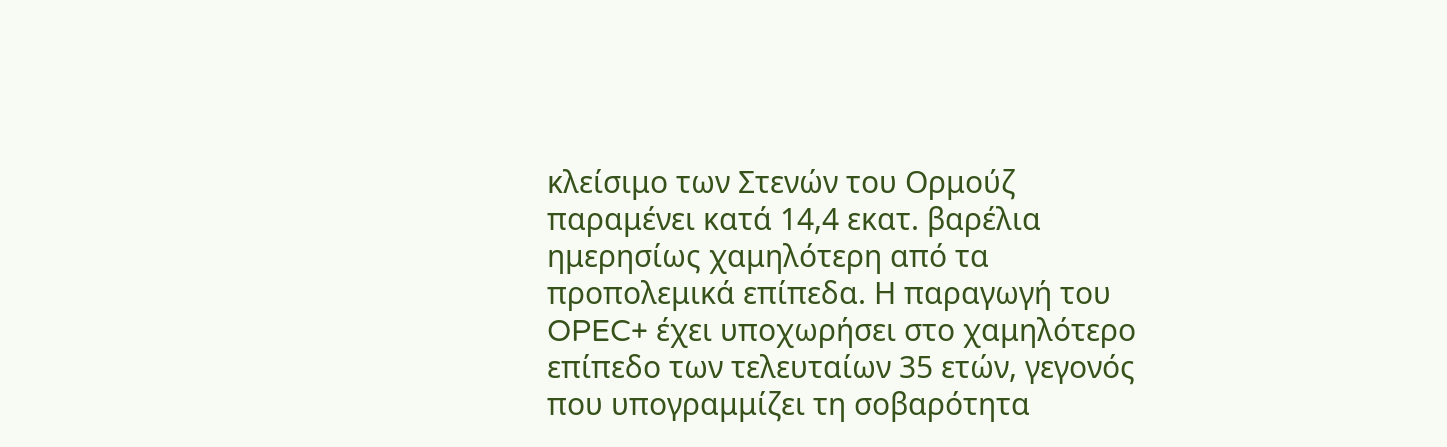κλείσιμο των Στενών του Ορμούζ παραμένει κατά 14,4 εκατ. βαρέλια ημερησίως χαμηλότερη από τα προπολεμικά επίπεδα. Η παραγωγή του OPEC+ έχει υποχωρήσει στο χαμηλότερο επίπεδο των τελευταίων 35 ετών, γεγονός που υπογραμμίζει τη σοβαρότητα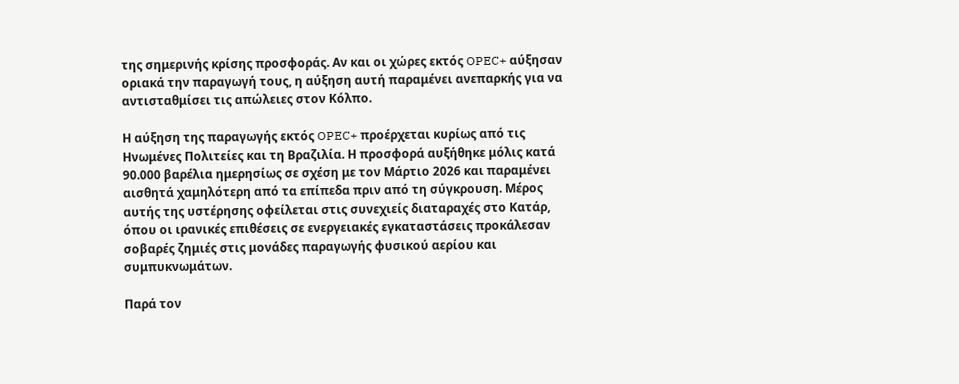της σημερινής κρίσης προσφοράς. Αν και οι χώρες εκτός OPEC+ αύξησαν οριακά την παραγωγή τους, η αύξηση αυτή παραμένει ανεπαρκής για να αντισταθμίσει τις απώλειες στον Κόλπο.

Η αύξηση της παραγωγής εκτός OPEC+ προέρχεται κυρίως από τις Ηνωμένες Πολιτείες και τη Βραζιλία. Η προσφορά αυξήθηκε μόλις κατά 90.000 βαρέλια ημερησίως σε σχέση με τον Μάρτιο 2026 και παραμένει αισθητά χαμηλότερη από τα επίπεδα πριν από τη σύγκρουση. Μέρος αυτής της υστέρησης οφείλεται στις συνεχιείς διαταραχές στο Κατάρ, όπου οι ιρανικές επιθέσεις σε ενεργειακές εγκαταστάσεις προκάλεσαν σοβαρές ζημιές στις μονάδες παραγωγής φυσικού αερίου και συμπυκνωμάτων.

Παρά τον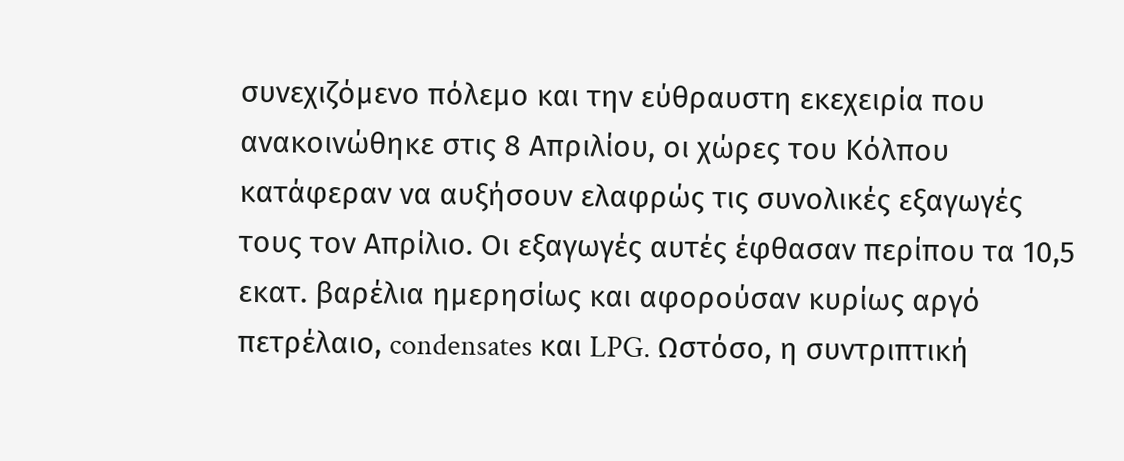συνεχιζόμενο πόλεμο και την εύθραυστη εκεχειρία που ανακοινώθηκε στις 8 Απριλίου, οι χώρες του Κόλπου κατάφεραν να αυξήσουν ελαφρώς τις συνολικές εξαγωγές τους τον Απρίλιο. Οι εξαγωγές αυτές έφθασαν περίπου τα 10,5 εκατ. βαρέλια ημερησίως και αφορούσαν κυρίως αργό πετρέλαιο, condensates και LPG. Ωστόσο, η συντριπτική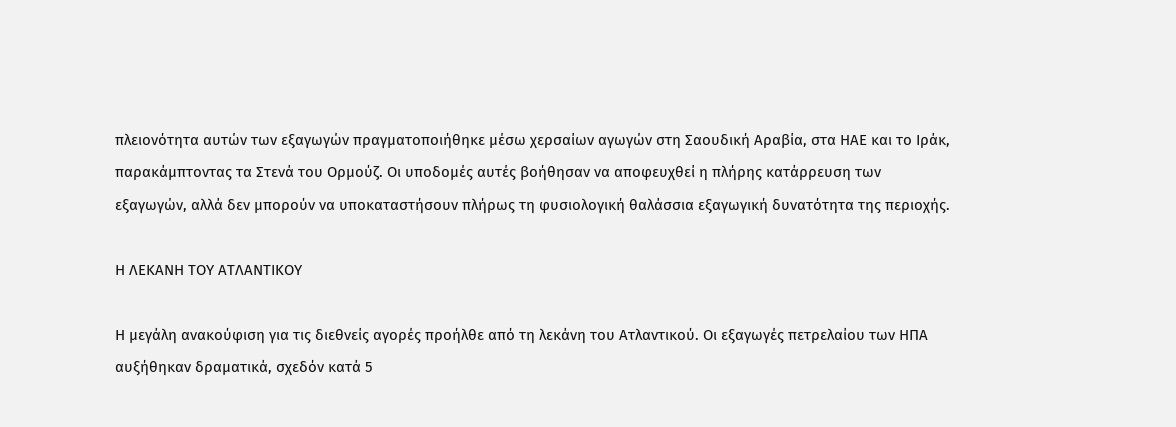πλειονότητα αυτών των εξαγωγών πραγματοποιήθηκε μέσω χερσαίων αγωγών στη Σαουδική Αραβία, στα ΗΑΕ και το Ιράκ, παρακάμπτοντας τα Στενά του Ορμούζ. Οι υποδομές αυτές βοήθησαν να αποφευχθεί η πλήρης κατάρρευση των εξαγωγών, αλλά δεν μπορούν να υποκαταστήσουν πλήρως τη φυσιολογική θαλάσσια εξαγωγική δυνατότητα της περιοχής.

Η ΛΕΚΑΝΗ ΤΟΥ ΑΤΛΑΝΤΙΚΟΥ

Η μεγάλη ανακούφιση για τις διεθνείς αγορές προήλθε από τη λεκάνη του Ατλαντικού. Οι εξαγωγές πετρελαίου των ΗΠΑ αυξήθηκαν δραματικά, σχεδόν κατά 5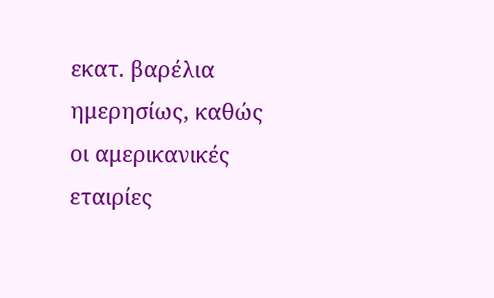εκατ. βαρέλια ημερησίως, καθώς οι αμερικανικές εταιρίες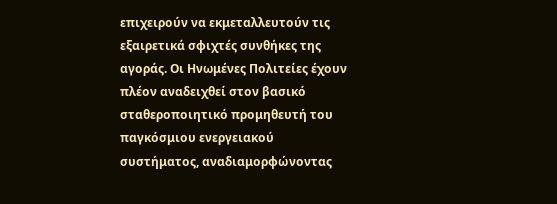επιχειρούν να εκμεταλλευτούν τις εξαιρετικά σφιχτές συνθήκες της αγοράς. Οι Ηνωμένες Πολιτείες έχουν πλέον αναδειχθεί στον βασικό σταθεροποιητικό προμηθευτή του παγκόσμιου ενεργειακού συστήματος, αναδιαμορφώνοντας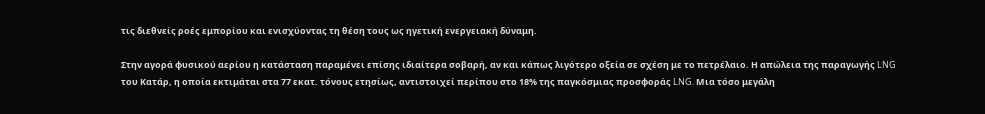τις διεθνείς ροές εμπορίου και ενισχύοντας τη θέση τους ως ηγετική ενεργειακή δύναμη.

Στην αγορά φυσικού αερίου η κατάσταση παραμένει επίσης ιδιαίτερα σοβαρή, αν και κάπως λιγότερο οξεία σε σχέση με το πετρέλαιο. Η απώλεια της παραγωγής LNG του Κατάρ, η οποία εκτιμάται στα 77 εκατ. τόνους ετησίως, αντιστοιχεί περίπου στο 18% της παγκόσμιας προσφοράς LNG. Μια τόσο μεγάλη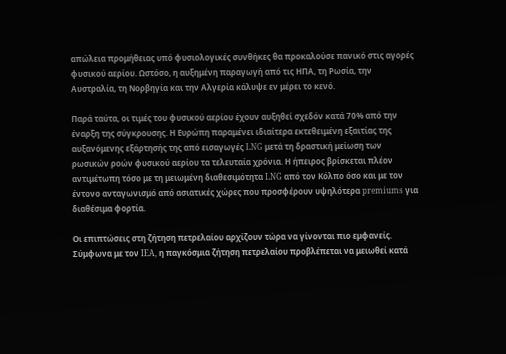απώλεια προμήθειας υπό φυσιολογικές συνθήκες θα προκαλούσε πανικό στις αγορές φυσικού αερίου. Ωστόσο, η αυξημένη παραγωγή από τις ΗΠΑ, τη Ρωσία, την Αυστραλία, τη Νορβηγία και την Αλγερία κάλυψε εν μέρει το κενό.

Παρά ταύτα, οι τιμές του φυσικού αερίου έχουν αυξηθεί σχεδόν κατά 70% από την έναρξη της σύγκρουσης. Η Ευρώπη παραμένει ιδιαίτερα εκτεθειμένη εξαιτίας της αυξανόμενης εξάρτησής της από εισαγωγές LNG μετά τη δραστική μείωση των ρωσικών ροών φυσικού αερίου τα τελευταία χρόνια. Η ήπειρος βρίσκεται πλέον αντιμέτωπη τόσο με τη μειωμένη διαθεσιμότητα LNG από τον Κόλπο όσο και με τον έντονο ανταγωνισμό από ασιατικές χώρες που προσφέρουν υψηλότερα premiums για διαθέσιμα φορτία.

Οι επιπτώσεις στη ζήτηση πετρελαίου αρχίζουν τώρα να γίνονται πιο εμφανείς. Σύμφωνα με τον IEA, η παγκόσμια ζήτηση πετρελαίου προβλέπεται να μειωθεί κατά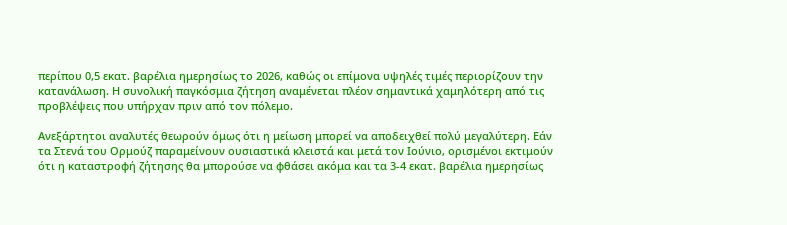περίπου 0,5 εκατ. βαρέλια ημερησίως το 2026, καθώς οι επίμονα υψηλές τιμές περιορίζουν την κατανάλωση. Η συνολική παγκόσμια ζήτηση αναμένεται πλέον σημαντικά χαμηλότερη από τις προβλέψεις που υπήρχαν πριν από τον πόλεμο.

Ανεξάρτητοι αναλυτές θεωρούν όμως ότι η μείωση μπορεί να αποδειχθεί πολύ μεγαλύτερη. Εάν τα Στενά του Ορμούζ παραμείνουν ουσιαστικά κλειστά και μετά τον Ιούνιο, ορισμένοι εκτιμούν ότι η καταστροφή ζήτησης θα μπορούσε να φθάσει ακόμα και τα 3-4 εκατ. βαρέλια ημερησίως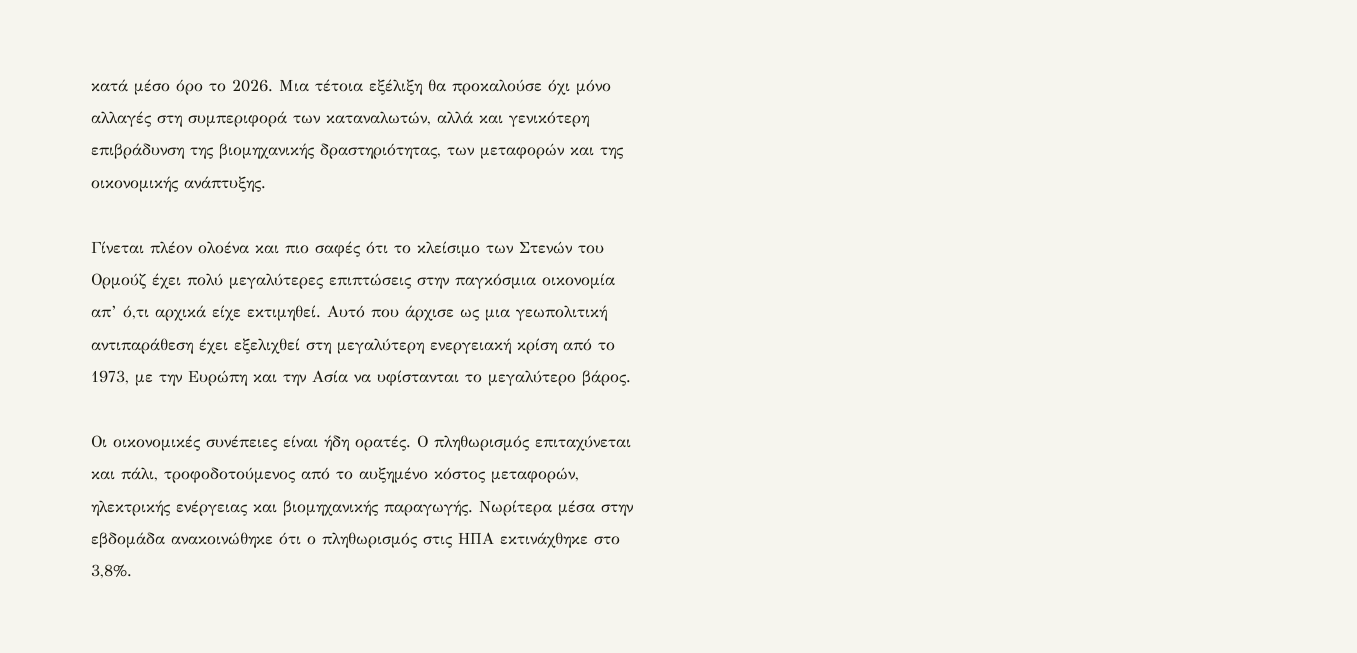κατά μέσο όρο το 2026. Μια τέτοια εξέλιξη θα προκαλούσε όχι μόνο αλλαγές στη συμπεριφορά των καταναλωτών, αλλά και γενικότερη επιβράδυνση της βιομηχανικής δραστηριότητας, των μεταφορών και της οικονομικής ανάπτυξης.

Γίνεται πλέον ολοένα και πιο σαφές ότι το κλείσιμο των Στενών του Ορμούζ έχει πολύ μεγαλύτερες επιπτώσεις στην παγκόσμια οικονομία απ’ ό,τι αρχικά είχε εκτιμηθεί. Αυτό που άρχισε ως μια γεωπολιτική αντιπαράθεση έχει εξελιχθεί στη μεγαλύτερη ενεργειακή κρίση από το 1973, με την Ευρώπη και την Ασία να υφίστανται το μεγαλύτερο βάρος.

Οι οικονομικές συνέπειες είναι ήδη ορατές. Ο πληθωρισμός επιταχύνεται και πάλι, τροφοδοτούμενος από το αυξημένο κόστος μεταφορών, ηλεκτρικής ενέργειας και βιομηχανικής παραγωγής. Νωρίτερα μέσα στην εβδομάδα ανακοινώθηκε ότι ο πληθωρισμός στις ΗΠΑ εκτινάχθηκε στο 3,8%.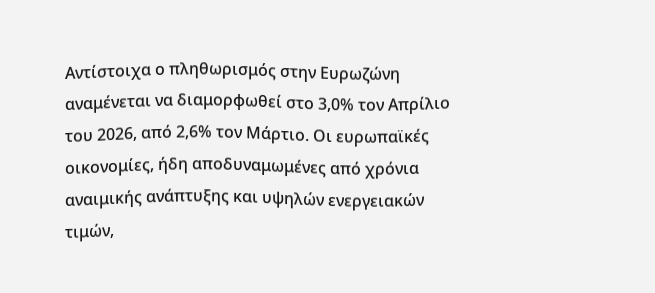Αντίστοιχα ο πληθωρισμός στην Ευρωζώνη αναμένεται να διαμορφωθεί στο 3,0% τον Απρίλιο του 2026, από 2,6% τον Μάρτιο. Οι ευρωπαϊκές οικονομίες, ήδη αποδυναμωμένες από χρόνια αναιμικής ανάπτυξης και υψηλών ενεργειακών τιμών,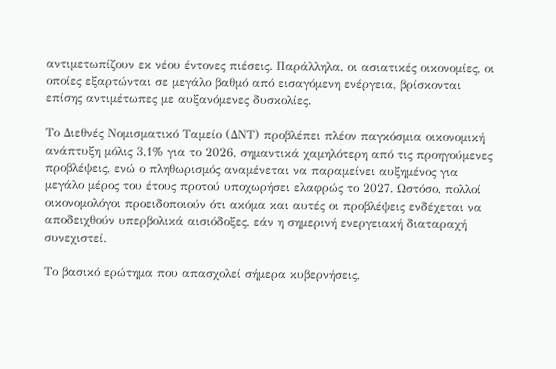αντιμετωπίζουν εκ νέου έντονες πιέσεις. Παράλληλα, οι ασιατικές οικονομίες, οι οποίες εξαρτώνται σε μεγάλο βαθμό από εισαγόμενη ενέργεια, βρίσκονται επίσης αντιμέτωπες με αυξανόμενες δυσκολίες.

Το Διεθνές Νομισματικό Ταμείο (ΔΝΤ) προβλέπει πλέον παγκόσμια οικονομική ανάπτυξη μόλις 3,1% για το 2026, σημαντικά χαμηλότερη από τις προηγούμενες προβλέψεις, ενώ ο πληθωρισμός αναμένεται να παραμείνει αυξημένος για μεγάλο μέρος του έτους προτού υποχωρήσει ελαφρώς το 2027. Ωστόσο, πολλοί οικονομολόγοι προειδοποιούν ότι ακόμα και αυτές οι προβλέψεις ενδέχεται να αποδειχθούν υπερβολικά αισιόδοξες, εάν η σημερινή ενεργειακή διαταραχή συνεχιστεί.

Το βασικό ερώτημα που απασχολεί σήμερα κυβερνήσεις,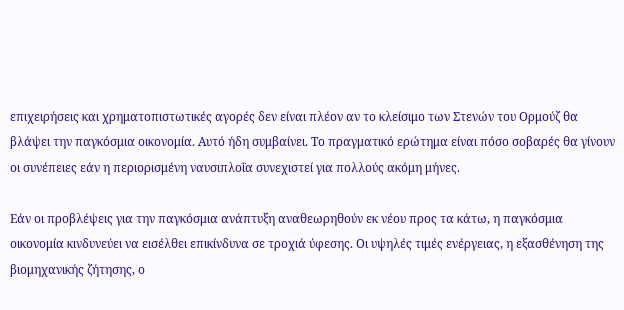επιχειρήσεις και χρηματοπιστωτικές αγορές δεν είναι πλέον αν το κλείσιμο των Στενών του Ορμούζ θα βλάψει την παγκόσμια οικονομία. Αυτό ήδη συμβαίνει. Το πραγματικό ερώτημα είναι πόσο σοβαρές θα γίνουν οι συνέπειες εάν η περιορισμένη ναυσιπλοΐα συνεχιστεί για πολλούς ακόμη μήνες.

Εάν οι προβλέψεις για την παγκόσμια ανάπτυξη αναθεωρηθούν εκ νέου προς τα κάτω, η παγκόσμια οικονομία κινδυνεύει να εισέλθει επικίνδυνα σε τροχιά ύφεσης. Οι υψηλές τιμές ενέργειας, η εξασθένηση της βιομηχανικής ζήτησης, ο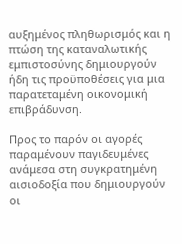αυξημένος πληθωρισμός και η πτώση της καταναλωτικής εμπιστοσύνης δημιουργούν ήδη τις προϋποθέσεις για μια παρατεταμένη οικονομική επιβράδυνση.

Προς το παρόν οι αγορές παραμένουν παγιδευμένες ανάμεσα στη συγκρατημένη αισιοδοξία που δημιουργούν οι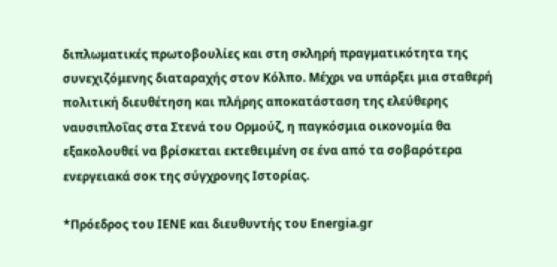διπλωματικές πρωτοβουλίες και στη σκληρή πραγματικότητα της συνεχιζόμενης διαταραχής στον Κόλπο. Μέχρι να υπάρξει μια σταθερή πολιτική διευθέτηση και πλήρης αποκατάσταση της ελεύθερης ναυσιπλοΐας στα Στενά του Ορμούζ, η παγκόσμια οικονομία θα εξακολουθεί να βρίσκεται εκτεθειμένη σε ένα από τα σοβαρότερα ενεργειακά σοκ της σύγχρονης Ιστορίας.

*Πρόεδρος του ΙΕΝΕ και διευθυντής του Energia.gr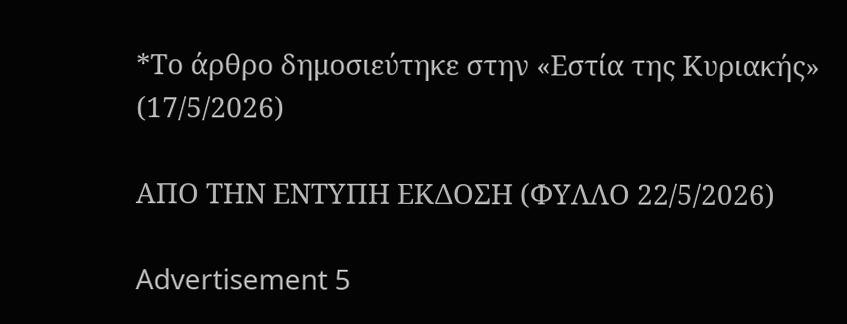*Το άρθρο δημοσιεύτηκε στην «Εστία της Κυριακής» (17/5/2026)

ΑΠΟ ΤΗΝ ΕΝΤΥΠΗ ΕΚΔΟΣΗ (ΦΥΛΛΟ 22/5/2026)

Advertisement 5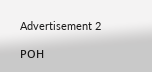Advertisement 2

ΡΟΗ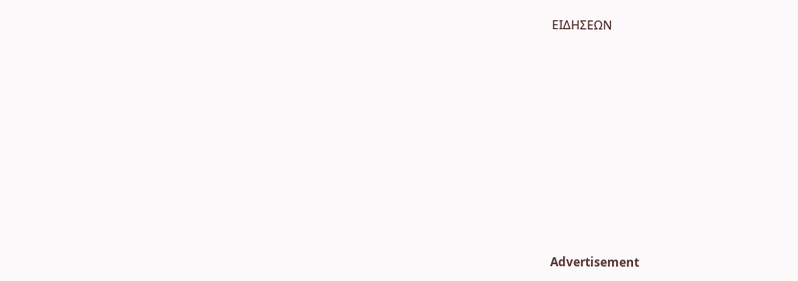ΕΙΔΗΣΕΩΝ










Advertisement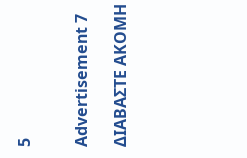5


Advertisement 7

ΔΙΑΒΑΣΤΕ ΑΚΟΜΗ